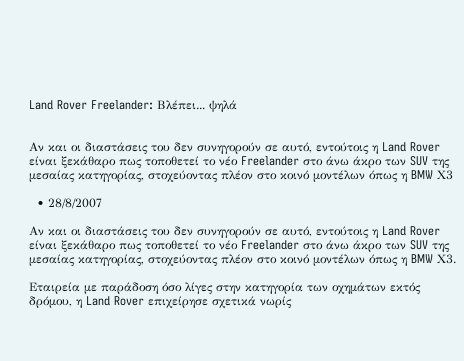Land Rover Freelander: Βλέπει... ψηλά


Αν και οι διαστάσεις του δεν συνηγορούν σε αυτό, εντούτοις η Land Rover είναι ξεκάθαρο πως τοποθετεί το νέο Freelander στο άνω άκρο των SUV της μεσαίας κατηγορίας, στοχεύοντας πλέον στο κοινό μοντέλων όπως η BMW Χ3

  • 28/8/2007

Αν και οι διαστάσεις του δεν συνηγορούν σε αυτό, εντούτοις η Land Rover είναι ξεκάθαρο πως τοποθετεί το νέο Freelander στο άνω άκρο των SUV της μεσαίας κατηγορίας, στοχεύοντας πλέον στο κοινό μοντέλων όπως η BMW Χ3.

Εταιρεία με παράδοση όσο λίγες στην κατηγορία των οχημάτων εκτός δρόμου, η Land Rover επιχείρησε σχετικά νωρίς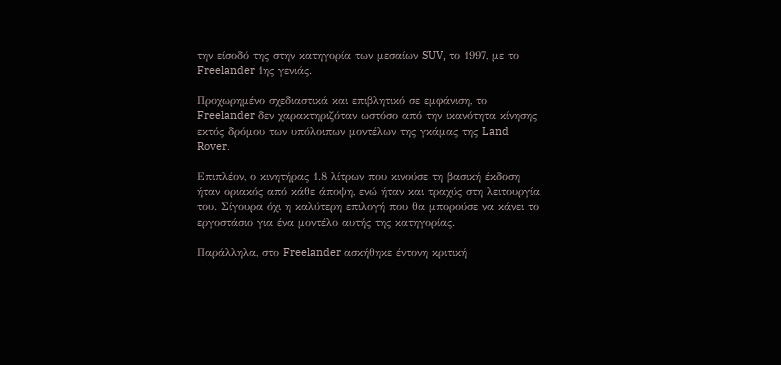την είσοδό της στην κατηγορία των μεσαίων SUV, το 1997, με το Freelander 1ης γενιάς.

Προχωρημένο σχεδιαστικά και επιβλητικό σε εμφάνιση, το Freelander δεν χαρακτηριζόταν ωστόσο από την ικανότητα κίνησης εκτός δρόμου των υπόλοιπων μοντέλων της γκάμας της Land Rover.

Επιπλέον, ο κινητήρας 1.8 λίτρων που κινούσε τη βασική έκδοση ήταν οριακός από κάθε άποψη, ενώ ήταν και τραχύς στη λειτουργία του. Σίγουρα όχι η καλύτερη επιλογή που θα μπορούσε να κάνει το εργοστάσιο για ένα μοντέλο αυτής της κατηγορίας.

Παράλληλα, στο Freelander ασκήθηκε έντονη κριτική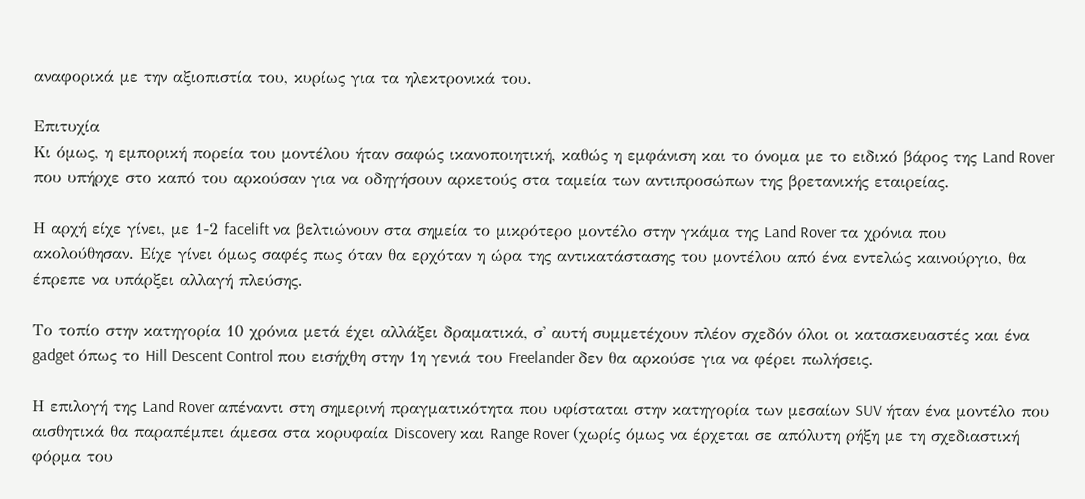αναφορικά με την αξιοπιστία του, κυρίως για τα ηλεκτρονικά του.

Επιτυχία
Κι όμως, η εμπορική πορεία του μοντέλου ήταν σαφώς ικανοποιητική, καθώς η εμφάνιση και το όνομα με το ειδικό βάρος της Land Rover που υπήρχε στο καπό του αρκούσαν για να οδηγήσουν αρκετούς στα ταμεία των αντιπροσώπων της βρετανικής εταιρείας.

Η αρχή είχε γίνει, με 1-2 facelift να βελτιώνουν στα σημεία το μικρότερο μοντέλο στην γκάμα της Land Rover τα χρόνια που ακολούθησαν. Είχε γίνει όμως σαφές πως όταν θα ερχόταν η ώρα της αντικατάστασης του μοντέλου από ένα εντελώς καινούργιο, θα έπρεπε να υπάρξει αλλαγή πλεύσης.

Το τοπίο στην κατηγορία 10 χρόνια μετά έχει αλλάξει δραματικά, σ' αυτή συμμετέχουν πλέον σχεδόν όλοι οι κατασκευαστές και ένα gadget όπως το Hill Descent Control που εισήχθη στην 1η γενιά του Freelander δεν θα αρκούσε για να φέρει πωλήσεις.

Η επιλογή της Land Rover απέναντι στη σημερινή πραγματικότητα που υφίσταται στην κατηγορία των μεσαίων SUV ήταν ένα μοντέλο που αισθητικά θα παραπέμπει άμεσα στα κορυφαία Discovery και Range Rover (χωρίς όμως να έρχεται σε απόλυτη ρήξη με τη σχεδιαστική φόρμα του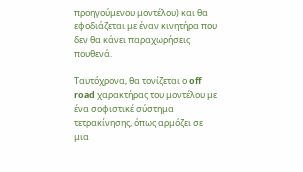προηγούμενου μοντέλου) και θα εφοδιάζεται με έναν κινητήρα που δεν θα κάνει παραχωρήσεις πουθενά.

Ταυτόχρονα, θα τονίζεται ο off road χαρακτήρας του μοντέλου με ένα σοφιστικέ σύστημα τετρακίνησης, όπως αρμόζει σε μια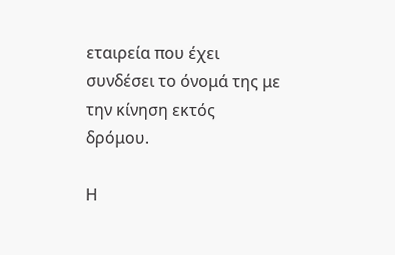εταιρεία που έχει συνδέσει το όνομά της με την κίνηση εκτός δρόμου.

Η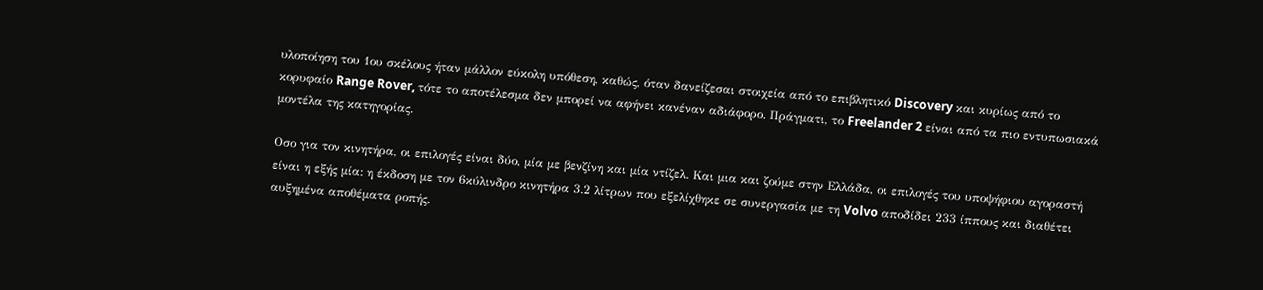υλοποίηση του 1ου σκέλους ήταν μάλλον εύκολη υπόθεση, καθώς, όταν δανείζεσαι στοιχεία από το επιβλητικό Discovery και κυρίως από το κορυφαίο Range Rover, τότε το αποτέλεσμα δεν μπορεί να αφήνει κανέναν αδιάφορο. Πράγματι, το Freelander 2 είναι από τα πιο εντυπωσιακά μοντέλα της κατηγορίας.

Οσο για τον κινητήρα, οι επιλογές είναι δύο, μία με βενζίνη και μία ντίζελ. Και μια και ζούμε στην Ελλάδα, οι επιλογές του υποψήφιου αγοραστή είναι η εξής μία: η έκδοση με τον 6κύλινδρο κινητήρα 3.2 λίτρων που εξελίχθηκε σε συνεργασία με τη Volvo αποδίδει 233 ίππους και διαθέτει αυξημένα αποθέματα ροπής.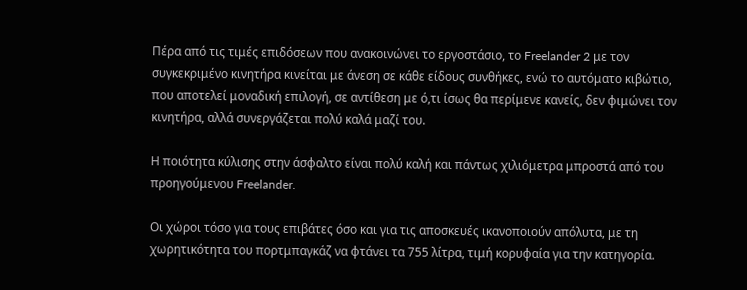Πέρα από τις τιμές επιδόσεων που ανακοινώνει το εργοστάσιο, το Freelander 2 με τον συγκεκριμένο κινητήρα κινείται με άνεση σε κάθε είδους συνθήκες, ενώ το αυτόματο κιβώτιο, που αποτελεί μοναδική επιλογή, σε αντίθεση με ό,τι ίσως θα περίμενε κανείς, δεν φιμώνει τον κινητήρα, αλλά συνεργάζεται πολύ καλά μαζί του.

Η ποιότητα κύλισης στην άσφαλτο είναι πολύ καλή και πάντως χιλιόμετρα μπροστά από του προηγούμενου Freelander.

Οι χώροι τόσο για τους επιβάτες όσο και για τις αποσκευές ικανοποιούν απόλυτα, με τη χωρητικότητα του πορτμπαγκάζ να φτάνει τα 755 λίτρα, τιμή κορυφαία για την κατηγορία.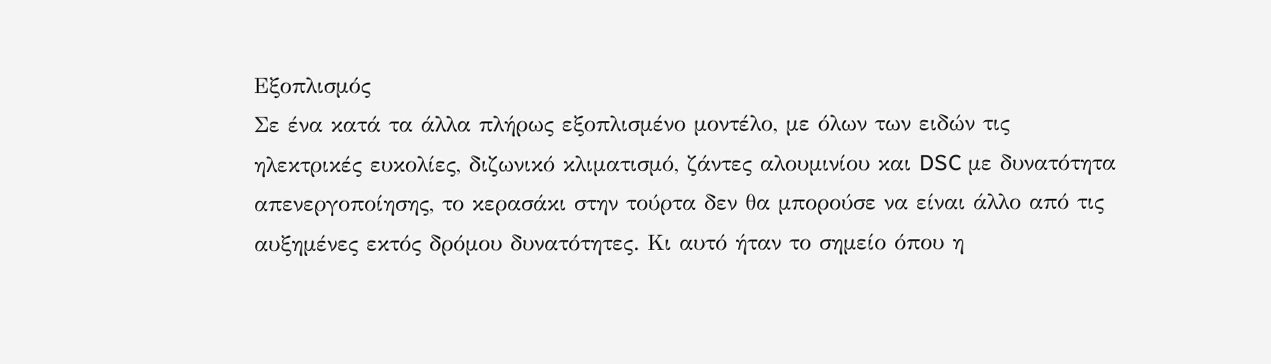Εξοπλισμός
Σε ένα κατά τα άλλα πλήρως εξοπλισμένο μοντέλο, με όλων των ειδών τις ηλεκτρικές ευκολίες, διζωνικό κλιματισμό, ζάντες αλουμινίου και DSC με δυνατότητα απενεργοποίησης, το κερασάκι στην τούρτα δεν θα μπορούσε να είναι άλλο από τις αυξημένες εκτός δρόμου δυνατότητες. Κι αυτό ήταν το σημείο όπου η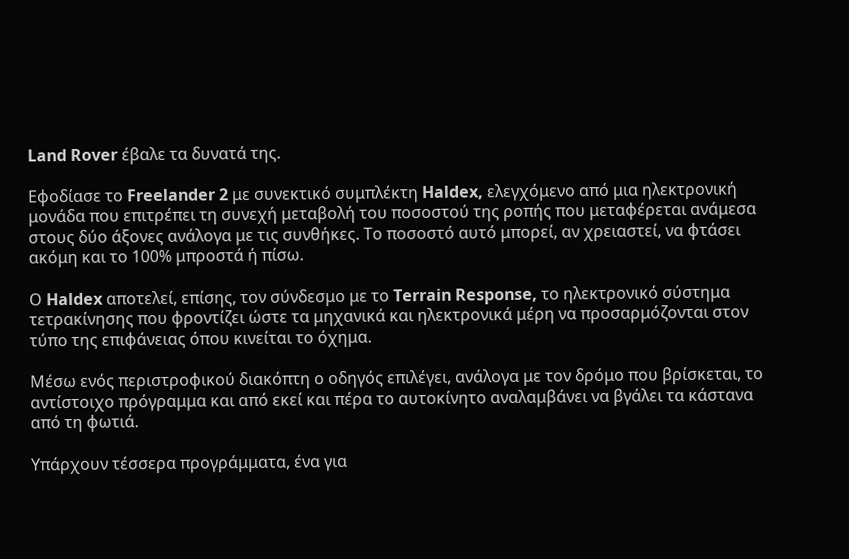Land Rover έβαλε τα δυνατά της.

Εφοδίασε το Freelander 2 με συνεκτικό συμπλέκτη Haldex, ελεγχόμενο από μια ηλεκτρονική μονάδα που επιτρέπει τη συνεχή μεταβολή του ποσοστού της ροπής που μεταφέρεται ανάμεσα στους δύο άξονες ανάλογα με τις συνθήκες. Το ποσοστό αυτό μπορεί, αν χρειαστεί, να φτάσει ακόμη και το 100% μπροστά ή πίσω.

Ο Haldex αποτελεί, επίσης, τον σύνδεσμο με το Terrain Response, το ηλεκτρονικό σύστημα τετρακίνησης που φροντίζει ώστε τα μηχανικά και ηλεκτρονικά μέρη να προσαρμόζονται στον τύπο της επιφάνειας όπου κινείται το όχημα.

Μέσω ενός περιστροφικού διακόπτη ο οδηγός επιλέγει, ανάλογα με τον δρόμο που βρίσκεται, το αντίστοιχο πρόγραμμα και από εκεί και πέρα το αυτοκίνητο αναλαμβάνει να βγάλει τα κάστανα από τη φωτιά.

Υπάρχουν τέσσερα προγράμματα, ένα για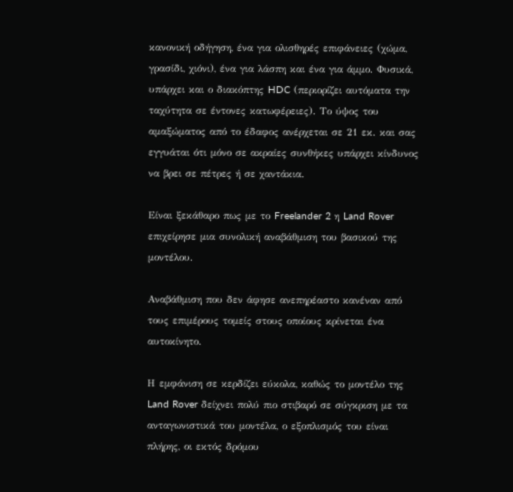κανονική οδήγηση, ένα για ολισθηρές επιφάνειες (χώμα, γρασίδι, χιόνι), ένα για λάσπη και ένα για άμμο. Φυσικά, υπάρχει και ο διακόπτης HDC (περιορίζει αυτόματα την ταχύτητα σε έντονες κατωφέρειες). Το ύψος του αμαξώματος από το έδαφος ανέρχεται σε 21 εκ. και σας εγγυάται ότι μόνο σε ακραίες συνθήκες υπάρχει κίνδυνος να βρει σε πέτρες ή σε χαντάκια.

Είναι ξεκάθαρο πως με το Freelander 2 η Land Rover επιχείρησε μια συνολική αναβάθμιση του βασικού της μοντέλου.

Αναβάθμιση που δεν άφησε ανεπηρέαστο κανέναν από τους επιμέρους τομείς στους οποίους κρίνεται ένα αυτοκίνητο.

Η εμφάνιση σε κερδίζει εύκολα, καθώς το μοντέλο της Land Rover δείχνει πολύ πιο στιβαρό σε σύγκριση με τα ανταγωνιστικά του μοντέλα, ο εξοπλισμός του είναι πλήρης, οι εκτός δρόμου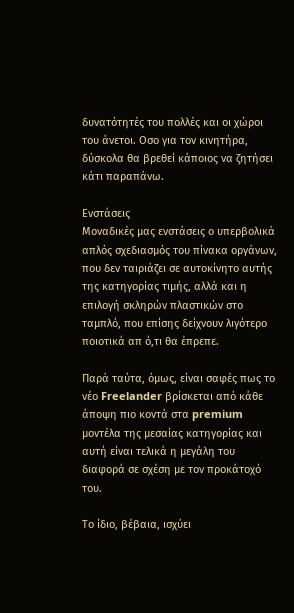δυνατότητές του πολλές και οι χώροι του άνετοι. Οσο για τον κινητήρα, δύσκολα θα βρεθεί κάποιος να ζητήσει κάτι παραπάνω.

Ενστάσεις
Μοναδικές μας ενστάσεις ο υπερβολικά απλός σχεδιασμός του πίνακα οργάνων, που δεν ταιριάζει σε αυτοκίνητο αυτής της κατηγορίας τιμής, αλλά και η επιλογή σκληρών πλαστικών στο ταμπλό, που επίσης δείχνουν λιγότερο ποιοτικά απ ό,τι θα έπρεπε.

Παρά ταύτα, όμως, είναι σαφές πως το νέο Freelander βρίσκεται από κάθε άποψη πιο κοντά στα premium μοντέλα της μεσαίας κατηγορίας και αυτή είναι τελικά η μεγάλη του διαφορά σε σχέση με τον προκάτοχό του.

Το ίδιο, βέβαια, ισχύει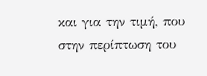και για την τιμή, που στην περίπτωση του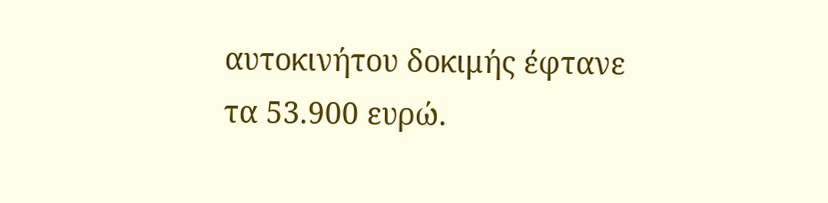αυτοκινήτου δοκιμής έφτανε τα 53.900 ευρώ.